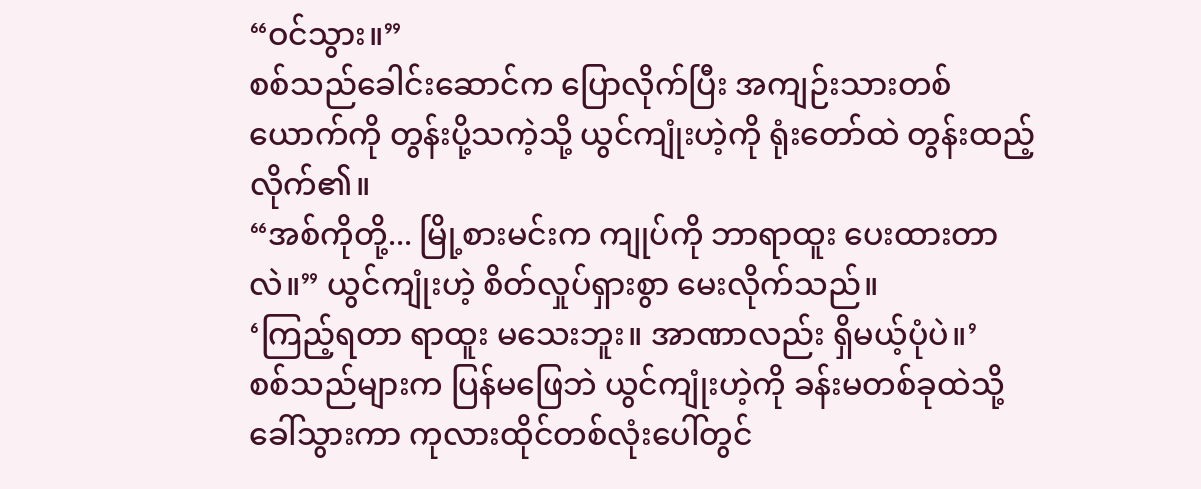“ဝင်သွား။”
စစ်သည်ခေါင်းဆောင်က ပြောလိုက်ပြီး အကျဉ်းသားတစ်ယောက်ကို တွန်းပို့သကဲ့သို့ ယွင်ကျုံးဟဲ့ကို ရုံးတော်ထဲ တွန်းထည့်လိုက်၏။
“အစ်ကိုတို့... မြို့စားမင်းက ကျုပ်ကို ဘာရာထူး ပေးထားတာလဲ။” ယွင်ကျုံးဟဲ့ စိတ်လှုပ်ရှားစွာ မေးလိုက်သည်။
‘ကြည့်ရတာ ရာထူး မသေးဘူး။ အာဏာလည်း ရှိမယ့်ပုံပဲ။’
စစ်သည်များက ပြန်မဖြေဘဲ ယွင်ကျုံးဟဲ့ကို ခန်းမတစ်ခုထဲသို့ ခေါ်သွားကာ ကုလားထိုင်တစ်လုံးပေါ်တွင်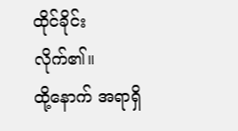ထိုင်ခိုင်းလိုက်၏။
ထို့နောက် အရာရှိ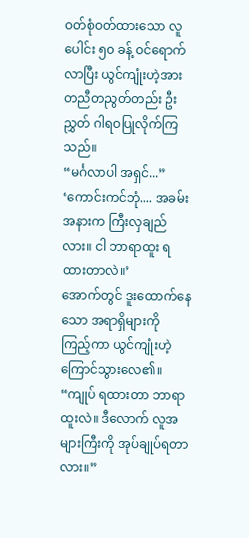ဝတ်စုံဝတ်ထားသော လူပေါင်း ၅၀ ခန့် ဝင်ရောက်လာပြီး ယွင်ကျုံးဟဲ့အား တညီတညွတ်တည်း ဦးညွှတ် ဂါရဝပြုလိုက်ကြသည်။
“မင်္ဂလာပါ အရှင်...”
‘ကောင်းကင်ဘုံ.... အခမ်းအနားက ကြီးလှချည်လား။ ငါ ဘာရာထူး ရထားတာလဲ။’
အောက်တွင် ဒူးထောက်နေသော အရာရှိများကို ကြည့်ကာ ယွင်ကျုံးဟဲ့ ကြောင်သွားလေ၏။ “ကျုပ် ရထားတာ ဘာရာထူးလဲ။ ဒီလောက် လူအများကြီးကို အုပ်ချုပ်ရတာလား။”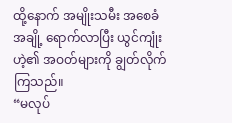ထို့နောက် အမျိုးသမီး အစေခံအချို့ ရောက်လာပြီး ယွင်ကျုံးဟဲ့၏ အဝတ်များကို ချွတ်လိုက်ကြသည်။
“မလုပ်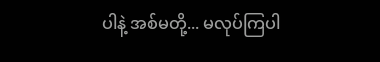ပါနဲ့ အစ်မတို့... မလုပ်ကြပါ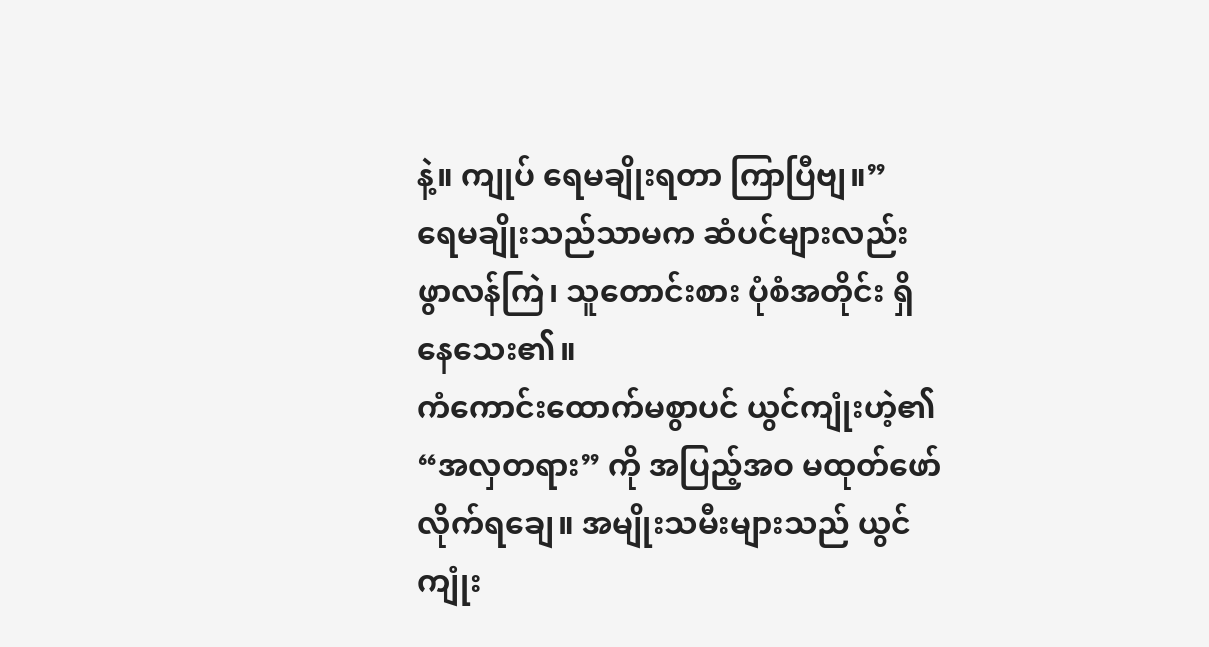နဲ့။ ကျုပ် ရေမချိုးရတာ ကြာပြီဗျ။”
ရေမချိုးသည်သာမက ဆံပင်များလည်း ဖွာလန်ကြဲ၊ သူတောင်းစား ပုံစံအတိုင်း ရှိနေသေး၏။
ကံကောင်းထောက်မစွာပင် ယွင်ကျုံးဟဲ့၏ “အလှတရား” ကို အပြည့်အဝ မထုတ်ဖော်လိုက်ရချေ။ အမျိုးသမီးများသည် ယွင်ကျုံး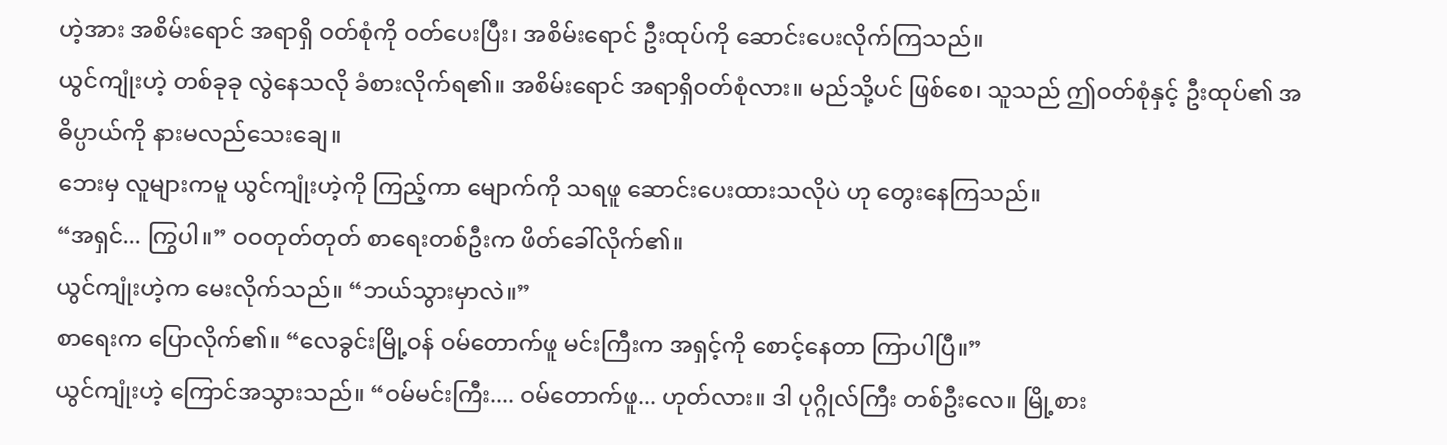ဟဲ့အား အစိမ်းရောင် အရာရှိ ဝတ်စုံကို ဝတ်ပေးပြီး၊ အစိမ်းရောင် ဦးထုပ်ကို ဆောင်းပေးလိုက်ကြသည်။
ယွင်ကျုံးဟဲ့ တစ်ခုခု လွဲနေသလို ခံစားလိုက်ရ၏။ အစိမ်းရောင် အရာရှိဝတ်စုံလား။ မည်သို့ပင် ဖြစ်စေ၊ သူသည် ဤဝတ်စုံနှင့် ဦးထုပ်၏ အဓိပ္ပာယ်ကို နားမလည်သေးချေ။
ဘေးမှ လူများကမူ ယွင်ကျုံးဟဲ့ကို ကြည့်ကာ မျောက်ကို သရဖူ ဆောင်းပေးထားသလိုပဲ ဟု တွေးနေကြသည်။
“အရှင်... ကြွပါ။” ဝဝတုတ်တုတ် စာရေးတစ်ဦးက ဖိတ်ခေါ်လိုက်၏။
ယွင်ကျုံးဟဲ့က မေးလိုက်သည်။ “ဘယ်သွားမှာလဲ။”
စာရေးက ပြောလိုက်၏။ “လေခွင်းမြို့ဝန် ဝမ်တောက်ဖူ မင်းကြီးက အရှင့်ကို စောင့်နေတာ ကြာပါပြီ။”
ယွင်ကျုံးဟဲ့ ကြောင်အသွားသည်။ “ဝမ်မင်းကြီး.... ဝမ်တောက်ဖူ... ဟုတ်လား။ ဒါ ပုဂ္ဂိုလ်ကြီး တစ်ဦးလေ။ မြို့စား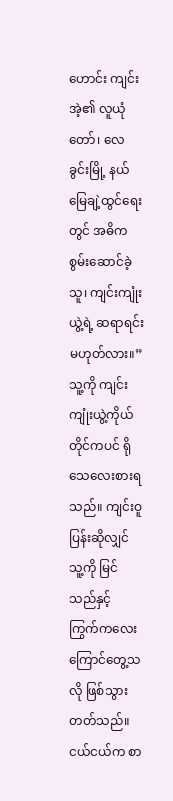ဟောင်း ကျင်းအဲ့၏ လူယုံတော်၊ လေခွင်းမြို့ နယ်မြေချဲ့ထွင်ရေးတွင် အဓိက စွမ်းဆောင်ခဲ့သူ၊ ကျင်းကျုံးယွဲ့ရဲ့ ဆရာရင်း မဟုတ်လား။”
သူ့ကို ကျင်းကျုံးယွဲ့ကိုယ်တိုင်ကပင် ရိုသေလေးစားရသည်။ ကျင်းဝူပြန်းဆိုလျှင် သူ့ကို မြင်သည်နှင့် ကြွက်ကလေး ကြောင်တွေ့သလို ဖြစ်သွားတတ်သည်။ ငယ်ငယ်က စာ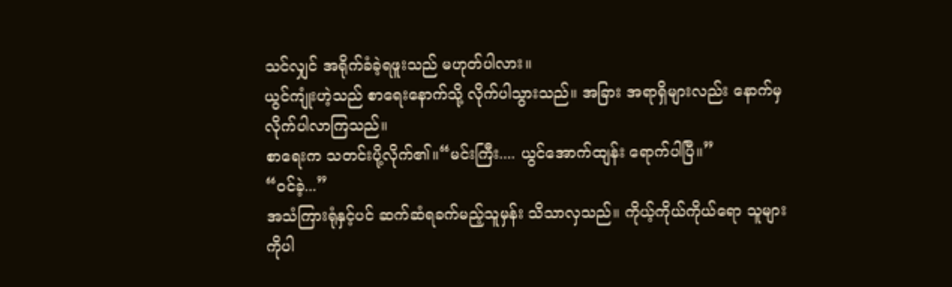သင်လျှင် အရိုက်ခံခဲ့ရဖူးသည် မဟုတ်ပါလား။
ယွင်ကျုံးဟဲ့သည် စာရေးနောက်သို့ လိုက်ပါသွားသည်။ အခြား အရာရှိများလည်း နောက်မှ လိုက်ပါလာကြသည်။
စာရေးက သတင်းပို့လိုက်၏။“မင်းကြီး.... ယွင်အောက်ထျန်း ရောက်ပါပြီ။”
“ဝင်ခဲ့...”
အသံကြားရုံနှင့်ပင် ဆက်ဆံရခက်မည့်သူမှန်း သိသာလှသည်။ ကိုယ့်ကိုယ်ကိုယ်ရော သူများကိုပါ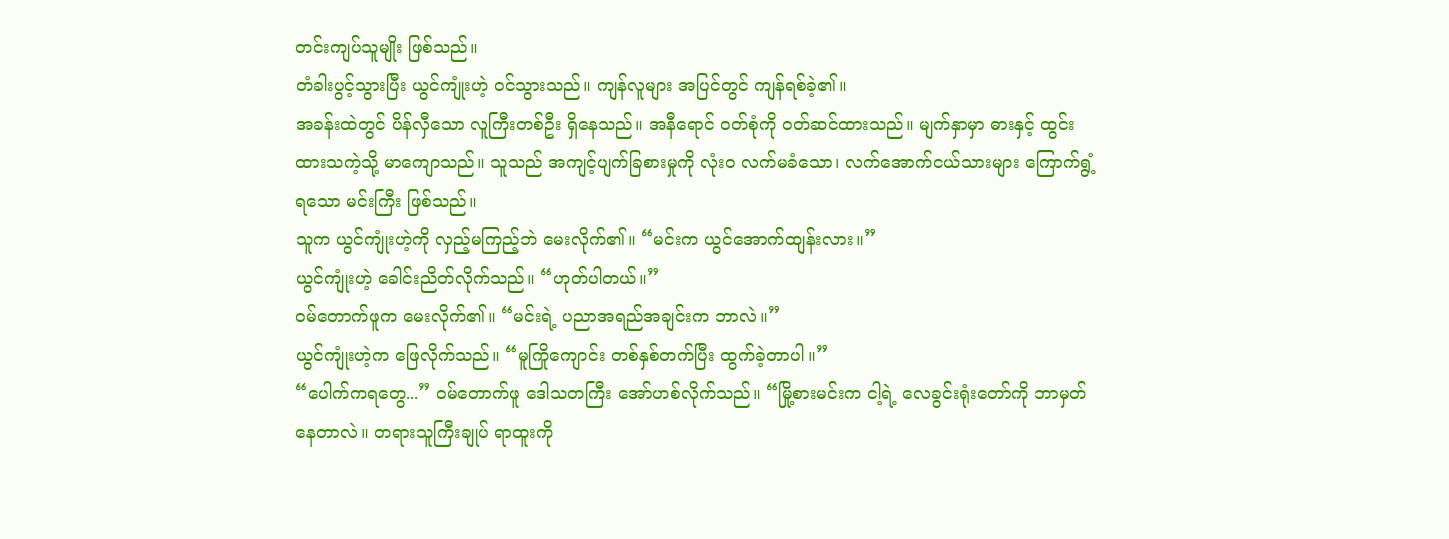တင်းကျပ်သူမျိုး ဖြစ်သည်။
တံခါးပွင့်သွားပြီး ယွင်ကျုံးဟဲ့ ဝင်သွားသည်။ ကျန်လူများ အပြင်တွင် ကျန်ရစ်ခဲ့၏။
အခန်းထဲတွင် ပိန်လှီသော လူကြီးတစ်ဦး ရှိနေသည်။ အနီရောင် ဝတ်စုံကို ဝတ်ဆင်ထားသည်။ မျက်နှာမှာ ဓားနှင့် ထွင်းထားသကဲ့သို့ မာကျောသည်။ သူသည် အကျင့်ပျက်ခြစားမှုကို လုံးဝ လက်မခံသော၊ လက်အောက်ငယ်သားများ ကြောက်ရွံ့ရသော မင်းကြီး ဖြစ်သည်။
သူက ယွင်ကျုံးဟဲ့ကို လှည့်မကြည့်ဘဲ မေးလိုက်၏။ “မင်းက ယွင်အောက်ထျန်းလား။”
ယွင်ကျုံးဟဲ့ ခေါင်းညိတ်လိုက်သည်။ “ဟုတ်ပါတယ်။”
ဝမ်တောက်ဖူက မေးလိုက်၏။ “မင်းရဲ့ ပညာအရည်အချင်းက ဘာလဲ။”
ယွင်ကျုံးဟဲ့က ဖြေလိုက်သည်။ “မူကြိုကျောင်း တစ်နှစ်တက်ပြီး ထွက်ခဲ့တာပါ။”
“ပေါက်ကရတွေ...” ဝမ်တောက်ဖူ ဒေါသတကြီး အော်ဟစ်လိုက်သည်။ “မြို့စားမင်းက ငါ့ရဲ့ လေခွင်းရုံးတော်ကို ဘာမှတ်နေတာလဲ။ တရားသူကြီးချုပ် ရာထူးကို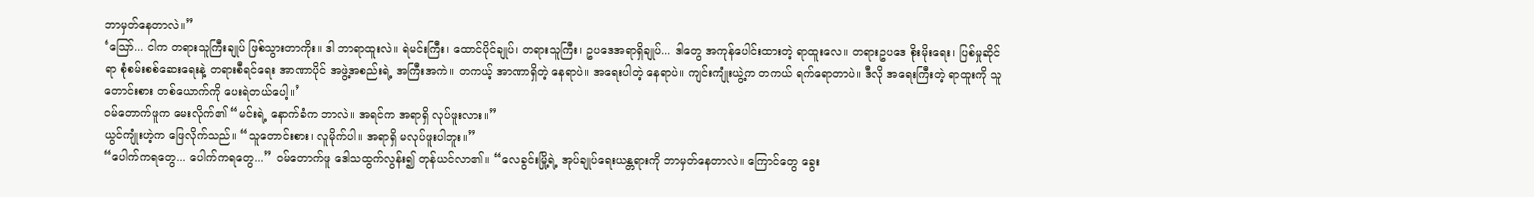ဘာမှတ်နေတာလဲ။”
‘သြော်... ငါက တရားသူကြီးချုပ် ဖြစ်သွားတာကိုး။ ဒါ ဘာရာထူးလဲ။ ရဲမင်းကြီး၊ ထောင်ပိုင်ချုပ်၊ တရားသူကြီး၊ ဥပဒေအရာရှိချုပ်... ဒါတွေ အကုန်ပေါင်းထားတဲ့ ရာထူးလေ။ တရားဥပဒေ စိုးမိုးရေး၊ ပြစ်မှုဆိုင်ရာ စုံစမ်းစစ်ဆေးရေးနဲ့ တရားစီရင်ရေး အာဏာပိုင် အဖွဲ့အစည်းရဲ့ အကြီးအကဲ။ တကယ့် အာဏာရှိတဲ့ နေရာပဲ။ အရေးပါတဲ့ နေရာပဲ။ ကျင်းကျုံးယွဲ့က တကယ် ရက်ရောတာပဲ။ ဒီလို အရေးကြီးတဲ့ ရာထူးကို သူတောင်းစား တစ်ယောက်ကို ပေးရဲတယ်ပေါ့။’
ဝမ်တောက်ဖူက မေးလိုက်၏ “မင်းရဲ့ နောက်ခံက ဘာလဲ။ အရင်က အရာရှိ လုပ်ဖူးလား။”
ယွင်ကျုံးဟဲ့က ဖြေလိုက်သည်။ “သူတောင်းစား၊ လူမိုက်ပါ။ အရာရှိ မလုပ်ဖူးပါဘူး။”
“ပေါက်ကရတွေ... ပေါက်ကရတွေ...” ဝမ်တောက်ဖူ ဒေါသထွက်လွန်း၍ တုန်ယင်လာ၏။ “လေခွင်းမြို့ရဲ့ အုပ်ချုပ်ရေးယန္တရားကို ဘာမှတ်နေတာလဲ။ ကြောင်တွေ ခွေး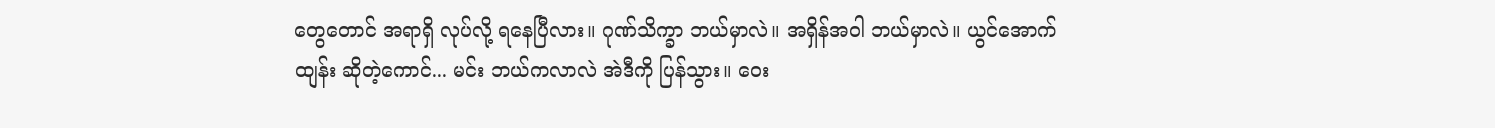တွေတောင် အရာရှိ လုပ်လို့ ရနေပြီလား။ ဂုဏ်သိက္ခာ ဘယ်မှာလဲ။ အရှိန်အဝါ ဘယ်မှာလဲ။ ယွင်အောက်ထျန်း ဆိုတဲ့ကောင်... မင်း ဘယ်ကလာလဲ အဲဒီကို ပြန်သွား။ ဝေး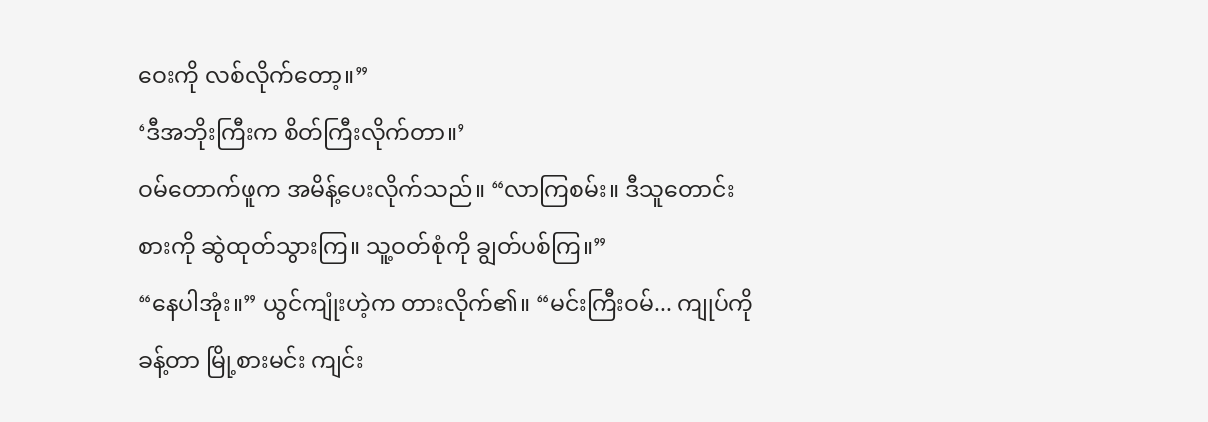ဝေးကို လစ်လိုက်တော့။”
‘ဒီအဘိုးကြီးက စိတ်ကြီးလိုက်တာ။’
ဝမ်တောက်ဖူက အမိန့်ပေးလိုက်သည်။ “လာကြစမ်း။ ဒီသူတောင်းစားကို ဆွဲထုတ်သွားကြ။ သူ့ဝတ်စုံကို ချွတ်ပစ်ကြ။”
“နေပါအုံး။” ယွင်ကျုံးဟဲ့က တားလိုက်၏။ “မင်းကြီးဝမ်... ကျုပ်ကို ခန့်တာ မြို့စားမင်း ကျင်း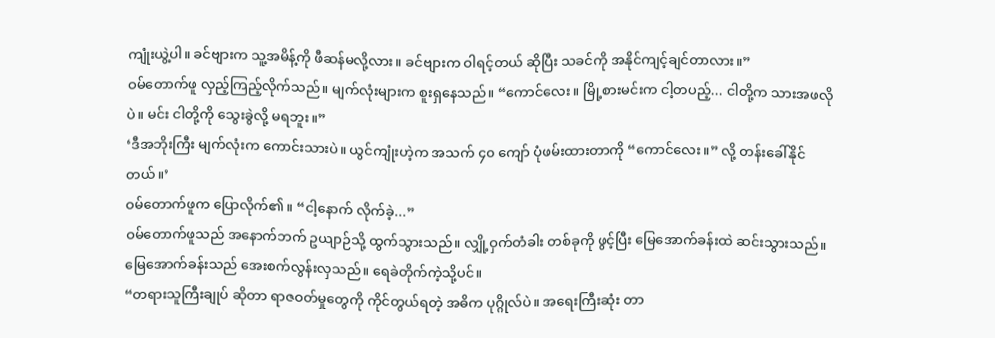ကျုံးယွဲ့ပါ။ ခင်ဗျားက သူ့အမိန့်ကို ဖီဆန်မလို့လား။ ခင်ဗျားက ဝါရင့်တယ် ဆိုပြီး သခင်ကို အနိုင်ကျင့်ချင်တာလား။”
ဝမ်တောက်ဖူ လှည့်ကြည့်လိုက်သည်။ မျက်လုံးများက စူးရှနေသည်။ “ကောင်လေး။ မြို့စားမင်းက ငါ့တပည့်... ငါတို့က သားအဖလိုပဲ။ မင်း ငါတို့ကို သွေးခွဲလို့ မရဘူး။”
‘ဒီအဘိုးကြီး မျက်လုံးက ကောင်းသားပဲ။ ယွင်ကျုံးဟဲ့က အသက် ၄၀ ကျော် ပုံဖမ်းထားတာကို “ကောင်လေး။” လို့ တန်းခေါ်နိုင်တယ်။’
ဝမ်တောက်ဖူက ပြောလိုက်၏။ “ငါ့နောက် လိုက်ခဲ့...”
ဝမ်တောက်ဖူသည် အနောက်ဘက် ဥယျာဉ်သို့ ထွက်သွားသည်။ လျှို့ဝှက်တံခါး တစ်ခုကို ဖွင့်ပြီး မြေအောက်ခန်းထဲ ဆင်းသွားသည်။ မြေအောက်ခန်းသည် အေးစက်လွန်းလှသည်။ ရေခဲတိုက်ကဲ့သို့ပင်။
“တရားသူကြီးချုပ် ဆိုတာ ရာဇဝတ်မှုတွေကို ကိုင်တွယ်ရတဲ့ အဓိက ပုဂ္ဂိုလ်ပဲ။ အရေးကြီးဆုံး တာ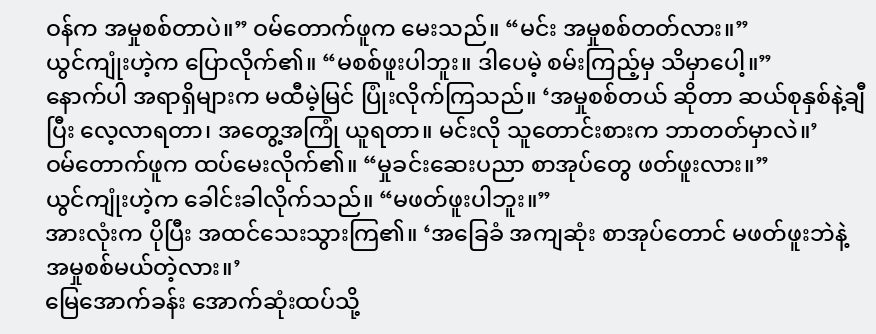ဝန်က အမှုစစ်တာပဲ။” ဝမ်တောက်ဖူက မေးသည်။ “မင်း အမှုစစ်တတ်လား။”
ယွင်ကျုံးဟဲ့က ပြောလိုက်၏။ “မစစ်ဖူးပါဘူး။ ဒါပေမဲ့ စမ်းကြည့်မှ သိမှာပေါ့။”
နောက်ပါ အရာရှိများက မထီမဲ့မြင် ပြုံးလိုက်ကြသည်။ ‘အမှုစစ်တယ် ဆိုတာ ဆယ်စုနှစ်နဲ့ချီပြီး လေ့လာရတာ၊ အတွေ့အကြုံ ယူရတာ။ မင်းလို သူတောင်းစားက ဘာတတ်မှာလဲ။’
ဝမ်တောက်ဖူက ထပ်မေးလိုက်၏။ “မှုခင်းဆေးပညာ စာအုပ်တွေ ဖတ်ဖူးလား။”
ယွင်ကျုံးဟဲ့က ခေါင်းခါလိုက်သည်။ “မဖတ်ဖူးပါဘူး။”
အားလုံးက ပိုပြီး အထင်သေးသွားကြ၏။ ‘အခြေခံ အကျဆုံး စာအုပ်တောင် မဖတ်ဖူးဘဲနဲ့ အမှုစစ်မယ်တဲ့လား။’
မြေအောက်ခန်း အောက်ဆုံးထပ်သို့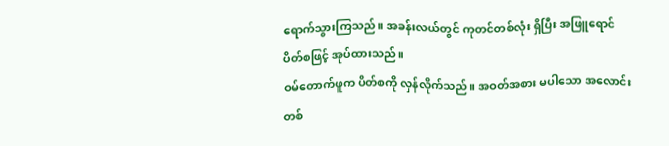ရောက်သွားကြသည်။ အခန်းလယ်တွင် ကုတင်တစ်လုံး ရှိပြီး အဖြူရောင် ပိတ်စဖြင့် အုပ်ထားသည်။
ဝမ်တောက်ဖူက ပိတ်စကို လှန်လိုက်သည်။ အဝတ်အစား မပါသော အလောင်းတစ်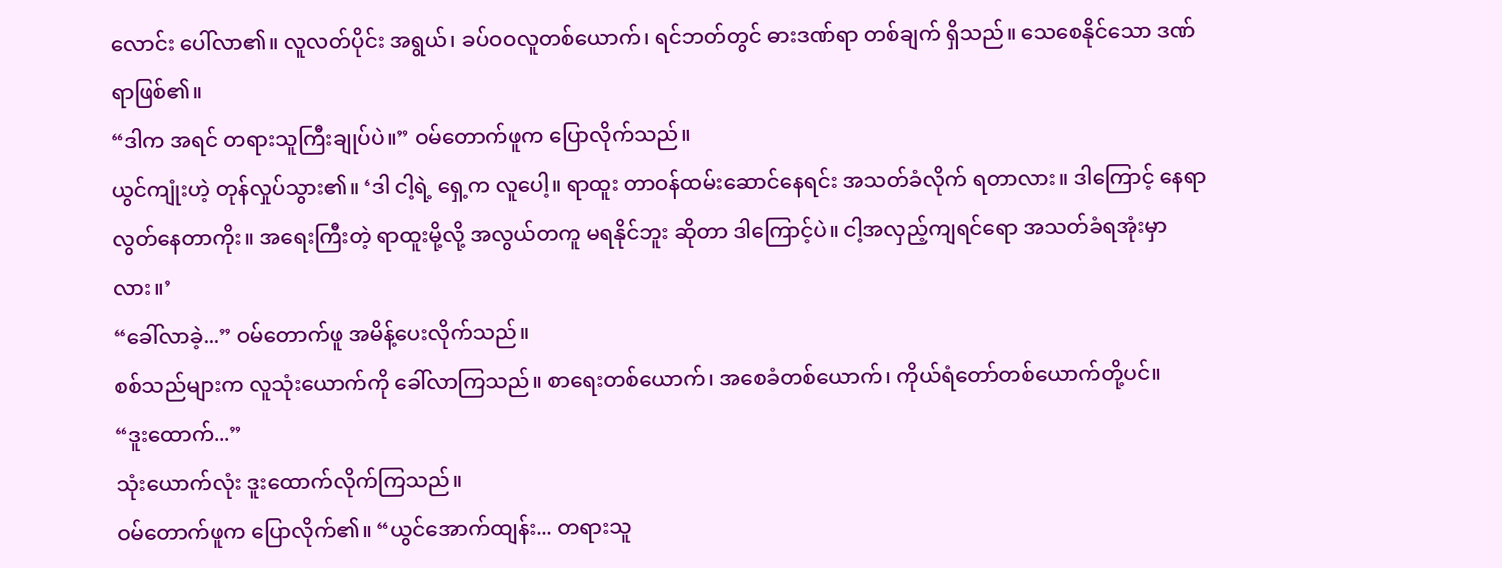လောင်း ပေါ်လာ၏။ လူလတ်ပိုင်း အရွယ်၊ ခပ်ဝဝလူတစ်ယောက်၊ ရင်ဘတ်တွင် ဓားဒဏ်ရာ တစ်ချက် ရှိသည်။ သေစေနိုင်သော ဒဏ်ရာဖြစ်၏။
“ဒါက အရင် တရားသူကြီးချုပ်ပဲ။” ဝမ်တောက်ဖူက ပြောလိုက်သည်။
ယွင်ကျုံးဟဲ့ တုန်လှုပ်သွား၏။ ‘ဒါ ငါ့ရဲ့ ရှေ့က လူပေါ့။ ရာထူး တာဝန်ထမ်းဆောင်နေရင်း အသတ်ခံလိုက် ရတာလား။ ဒါကြောင့် နေရာလွတ်နေတာကိုး။ အရေးကြီးတဲ့ ရာထူးမို့လို့ အလွယ်တကူ မရနိုင်ဘူး ဆိုတာ ဒါကြောင့်ပဲ။ ငါ့အလှည့်ကျရင်ရော အသတ်ခံရအုံးမှာလား။’
“ခေါ်လာခဲ့...” ဝမ်တောက်ဖူ အမိန့်ပေးလိုက်သည်။
စစ်သည်များက လူသုံးယောက်ကို ခေါ်လာကြသည်။ စာရေးတစ်ယောက်၊ အစေခံတစ်ယောက်၊ ကိုယ်ရံတော်တစ်ယောက်တို့ပင်။
“ဒူးထောက်...”
သုံးယောက်လုံး ဒူးထောက်လိုက်ကြသည်။
ဝမ်တောက်ဖူက ပြောလိုက်၏။ “ယွင်အောက်ထျန်း... တရားသူ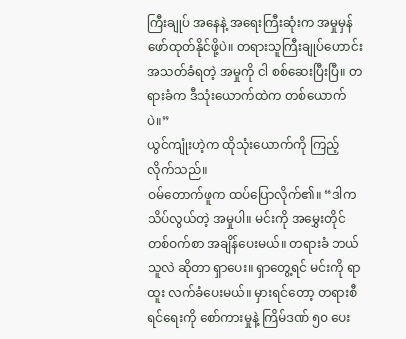ကြီးချုပ် အနေနဲ့ အရေးကြီးဆုံးက အမှုမှန် ဖော်ထုတ်နိုင်ဖို့ပဲ။ တရားသူကြီးချုပ်ဟောင်း အသတ်ခံရတဲ့ အမှုကို ငါ စစ်ဆေးပြီးပြီ။ တရားခံက ဒီသုံးယောက်ထဲက တစ်ယောက်ပဲ။”
ယွင်ကျုံးဟဲ့က ထိုသုံးယောက်ကို ကြည့်လိုက်သည်။
ဝမ်တောက်ဖူက ထပ်ပြောလိုက်၏။ “ဒါက သိပ်လွယ်တဲ့ အမှုပါ။ မင်းကို အမွှေးတိုင် တစ်ဝက်စာ အချိန်ပေးမယ်။ တရားခံ ဘယ်သူလဲ ဆိုတာ ရှာပေး။ ရှာတွေ့ရင် မင်းကို ရာထူး လက်ခံပေးမယ်။ မှားရင်တော့ တရားစီရင်ရေးကို စော်ကားမှုနဲ့ ကြိမ်ဒဏ် ၅၀ ပေး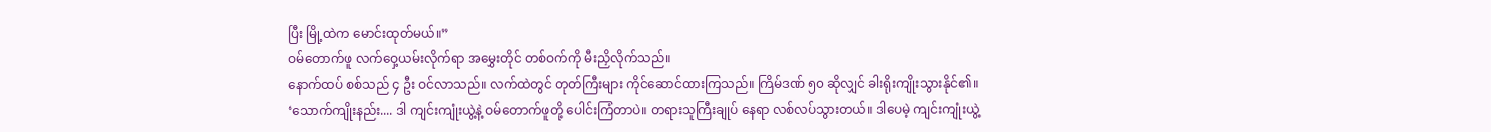ပြီး မြို့ထဲက မောင်းထုတ်မယ်။”
ဝမ်တောက်ဖူ လက်ဝှေ့ယမ်းလိုက်ရာ အမွှေးတိုင် တစ်ဝက်ကို မီးညှိလိုက်သည်။
နောက်ထပ် စစ်သည် ၄ ဦး ဝင်လာသည်။ လက်ထဲတွင် တုတ်ကြီးများ ကိုင်ဆောင်ထားကြသည်။ ကြိမ်ဒဏ် ၅၀ ဆိုလျှင် ခါးရိုးကျိုးသွားနိုင်၏။
‘သောက်ကျိုးနည်း.... ဒါ ကျင်းကျုံးယွဲ့နဲ့ ဝမ်တောက်ဖူတို့ ပေါင်းကြံတာပဲ။ တရားသူကြီးချုပ် နေရာ လစ်လပ်သွားတယ်။ ဒါပေမဲ့ ကျင်းကျုံးယွဲ့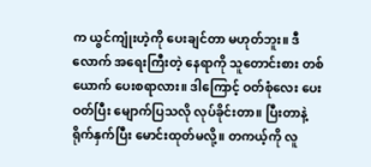က ယွင်ကျုံးဟဲ့ကို ပေးချင်တာ မဟုတ်ဘူး။ ဒီလောက် အရေးကြီးတဲ့ နေရာကို သူတောင်းစား တစ်ယောက် ပေးစရာလား။ ဒါကြောင့် ဝတ်စုံလေး ပေးဝတ်ပြီး မျောက်ပြသလို လုပ်ခိုင်းတာ။ ပြီးတာနဲ့ ရိုက်နှက်ပြီး မောင်းထုတ်မလို့။ တကယ့်ကို လူ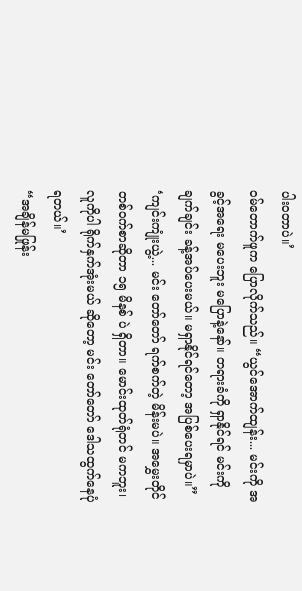ပါးဝတာပဲ။’
ဝမ်တောက်ဖူက ပြောလိုက်သည်။ “ယွင်အောက်ထျန်း... မင်းကို အခွင့်အရေး မပေးဘူး မပြောနဲ့နော်။ တရားခံကို ရှာနိုင်ရင် မင်းကို ချက်ချင်း ခန့်အပ်ပေးမယ်။ မရှာနိုင်ရင်တော့ အပြစ်ပေးရမှာပဲ။”
‘ကျင်းကျုံးယွဲ့... မင်း တော်တော် ရက်စက်တဲ့ မိန်းမပဲ။ အမွှေးတိုင် တစ်ဝက်စာဆိုတာ ၁၅ မိနစ် ပဲ ရှိတာ။ မောင်းထုတ်ရုံတင် မကဘူး၊ လူကိုပါ ရိုက်နှက်အုံးမယ် ဆိုတော့ မင်း တော်တော် ဒေါသထွက်နေပုံ ရတယ်။’
“အချိန်မဖြုန်း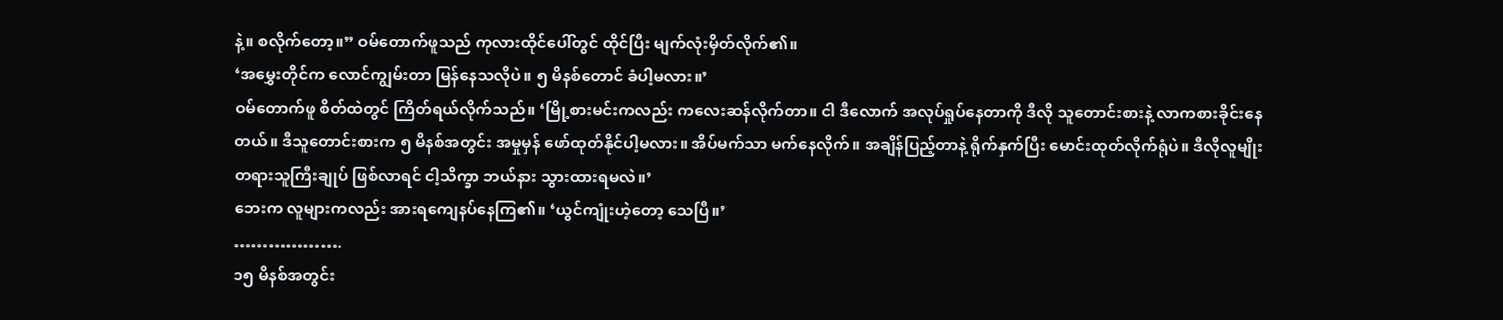နဲ့။ စလိုက်တော့။” ဝမ်တောက်ဖူသည် ကုလားထိုင်ပေါ်တွင် ထိုင်ပြီး မျက်လုံးမှိတ်လိုက်၏။
‘အမွှေးတိုင်က လောင်ကျွမ်းတာ မြန်နေသလိုပဲ။ ၅ မိနစ်တောင် ခံပါ့မလား။’
ဝမ်တောက်ဖူ စိတ်ထဲတွင် ကြိတ်ရယ်လိုက်သည်။ ‘မြို့စားမင်းကလည်း ကလေးဆန်လိုက်တာ။ ငါ ဒီလောက် အလုပ်ရှုပ်နေတာကို ဒီလို သူတောင်းစားနဲ့ လာကစားခိုင်းနေတယ်။ ဒီသူတောင်းစားက ၅ မိနစ်အတွင်း အမှုမှန် ဖော်ထုတ်နိုင်ပါ့မလား။ အိပ်မက်သာ မက်နေလိုက်။ အချိန်ပြည့်တာနဲ့ ရိုက်နှက်ပြီး မောင်းထုတ်လိုက်ရုံပဲ။ ဒီလိုလူမျိုး တရားသူကြီးချုပ် ဖြစ်လာရင် ငါ့သိက္ခာ ဘယ်နား သွားထားရမလဲ။’
ဘေးက လူများကလည်း အားရကျေနပ်နေကြ၏။ ‘ယွင်ကျုံးဟဲ့တော့ သေပြီ။’
……………….
၁၅ မိနစ်အတွင်း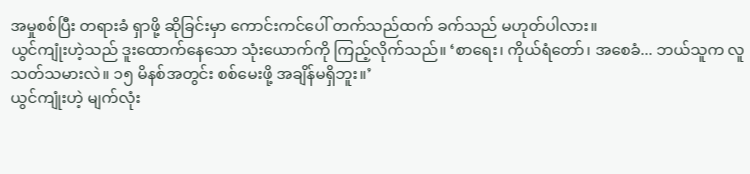အမှုစစ်ပြီး တရားခံ ရှာဖို့ ဆိုခြင်းမှာ ကောင်းကင်ပေါ် တက်သည်ထက် ခက်သည် မဟုတ်ပါလား။
ယွင်ကျုံးဟဲ့သည် ဒူးထောက်နေသော သုံးယောက်ကို ကြည့်လိုက်သည်။ ‘စာရေး၊ ကိုယ်ရံတော်၊ အစေခံ... ဘယ်သူက လူသတ်သမားလဲ။ ၁၅ မိနစ်အတွင်း စစ်မေးဖို့ အချိန်မရှိဘူး။’
ယွင်ကျုံးဟဲ့ မျက်လုံး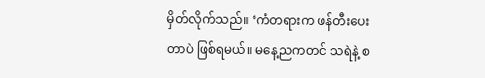မှိတ်လိုက်သည်။ ‘ကံတရားက ဖန်တီးပေးတာပဲ ဖြစ်ရမယ်။ မနေ့ညကတင် သရဲနဲ့ စ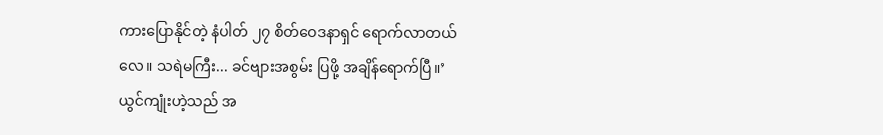ကားပြောနိုင်တဲ့ နံပါတ် ၂၇ စိတ်ဝေဒနာရှင် ရောက်လာတယ်လေ။ သရဲမကြီး... ခင်ဗျားအစွမ်း ပြဖို့ အချိန်ရောက်ပြီ။’
ယွင်ကျုံးဟဲ့သည် အ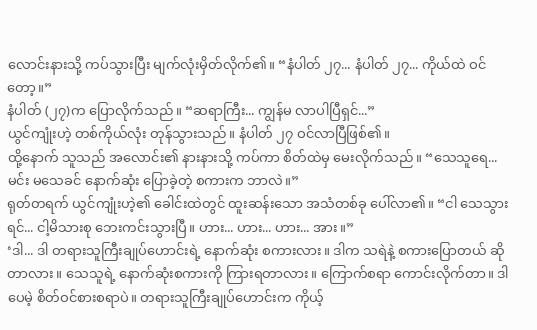လောင်းနားသို့ ကပ်သွားပြီး မျက်လုံးမှိတ်လိုက်၏။ “နံပါတ် ၂၇... နံပါတ် ၂၇... ကိုယ်ထဲ ဝင်တော့။”
နံပါတ် (၂၇)က ပြောလိုက်သည်။ “ဆရာကြီး... ကျွန်မ လာပါပြီရှင်...”
ယွင်ကျုံးဟဲ့ တစ်ကိုယ်လုံး တုန်သွားသည်။ နံပါတ် ၂၇ ဝင်လာပြီဖြစ်၏။
ထို့နောက် သူသည် အလောင်း၏ နားနားသို့ ကပ်ကာ စိတ်ထဲမှ မေးလိုက်သည်။ “သေသူရေ... မင်း မသေခင် နောက်ဆုံး ပြောခဲ့တဲ့ စကားက ဘာလဲ။”
ရုတ်တရက် ယွင်ကျုံးဟဲ့၏ ခေါင်းထဲတွင် ထူးဆန်းသော အသံတစ်ခု ပေါ်လာ၏။ “ငါ သေသွားရင်... ငါ့မိသားစု ဘေးကင်းသွားပြီ။ ဟား... ဟား... ဟား... အား။”
‘ဒါ... ဒါ တရားသူကြီးချုပ်ဟောင်းရဲ့ နောက်ဆုံး စကားလား။ ဒါက သရဲနဲ့ စကားပြောတယ် ဆိုတာလား။ သေသူရဲ့ နောက်ဆုံးစကားကို ကြားရတာလား။ ကြောက်စရာ ကောင်းလိုက်တာ။ ဒါပေမဲ့ စိတ်ဝင်စားစရာပဲ။ တရားသူကြီးချုပ်ဟောင်းက ကိုယ့်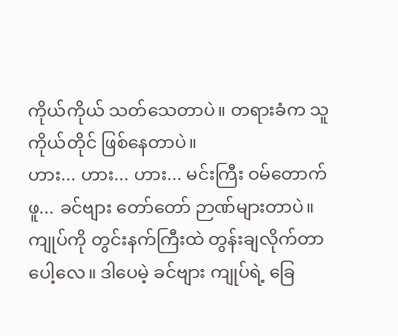ကိုယ်ကိုယ် သတ်သေတာပဲ။ တရားခံက သူကိုယ်တိုင် ဖြစ်နေတာပဲ။
ဟား... ဟား... ဟား... မင်းကြီး ဝမ်တောက်ဖူ... ခင်ဗျား တော်တော် ဉာဏ်များတာပဲ။ ကျုပ်ကို တွင်းနက်ကြီးထဲ တွန်းချလိုက်တာပေါ့လေ။ ဒါပေမဲ့ ခင်ဗျား ကျုပ်ရဲ့ ခြေ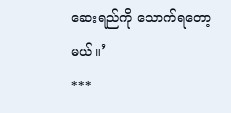ဆေးရည်ကို သောက်ရတော့မယ်။’
***